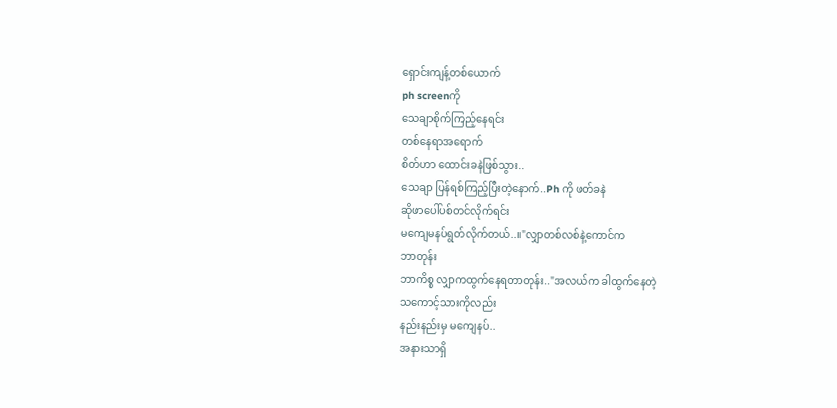ရှောင်းကျန့်တစ်ယောက်
ph screenကို
သေချာစိုက်ကြည့်နေရင်း
တစ်နေရာအရောက်
စိတ်ဟာ ထောင်းခနဲဖြစ်သွား..
သေချာ ပြန်ရစ်ကြည့်ပြီးတဲ့နောက်..Ph ကို ဖတ်ခနဲ
ဆိုဖာပေါ်ပစ်တင်လိုက်ရင်း
မကျေမနပ်ရွတ်လိုက်တယ်..။"လျှာတစ်လစ်နဲ့ကောင်က
ဘာတုန်း
ဘာကိစ္စ လျှာကထွက်နေရတာတုန်း.."အလယ်က ခါထွက်နေတဲ့
သကောင့်သားကိုလည်း
နည်းနည်းမှ မကျေနပ်..
အနားသာရှိ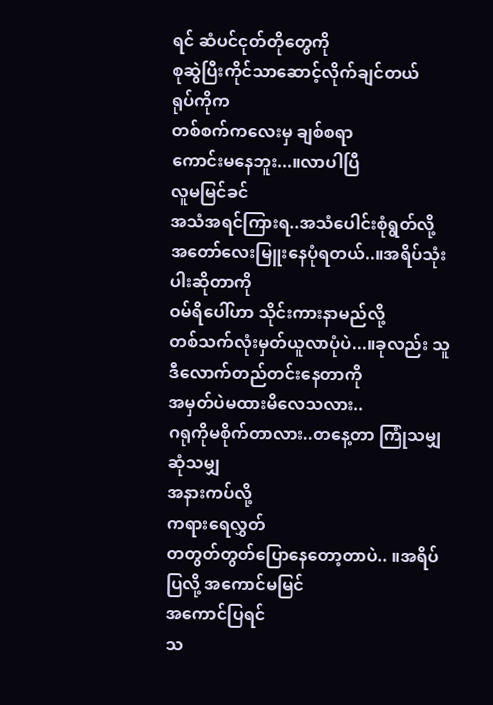ရင် ဆံပင်ငုတ်တိုတွေကို
စုဆွဲပြီးကိုင်သာဆောင့်လိုက်ချင်တယ်
ရုပ်ကိုက
တစ်စက်ကလေးမှ ချစ်စရာ
ကောင်းမနေဘူး...။လာပါပြီ
လူမမြင်ခင်
အသံအရင်ကြားရ..အသံပေါင်းစုံရွတ်လို့
အတော်လေးမြူးနေပုံရတယ်..။အရိပ်သုံးပါးဆိုတာကို
ဝမ်ရိပေါ်ဟာ သိုင်းကားနာမည်လို့
တစ်သက်လုံးမှတ်ယူလာပုံပဲ...။ခုလည်း သူ ဒီလောက်တည်တင်းနေတာကို
အမှတ်ပဲမထားမိလေသလား..
ဂရုကိုမစိုက်တာလား..တနေ့တာ ကြုံသမျှဆုံသမျှ
အနားကပ်လို့
ကရားရေလွှတ်
တတွတ်တွတ်ပြောနေတော့တာပဲ.. ။အရိပ်ပြလို့ အကောင်မမြင်
အကောင်ပြရင်
သ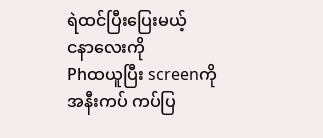ရဲထင်ပြီးပြေးမယ့်
ငနာလေးကို
Phထယူပြီး screenကို
အနီးကပ် ကပ်ပြ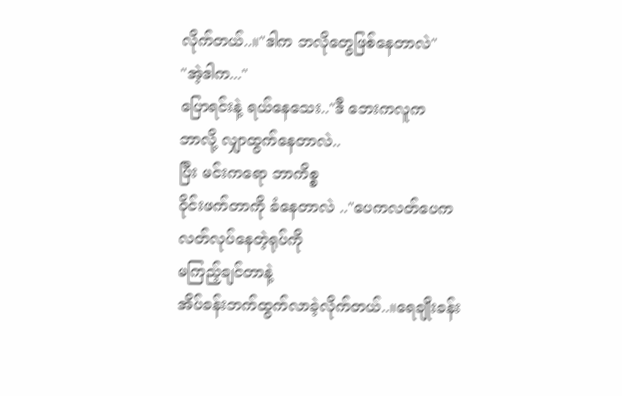လိုက်တယ်..။"ဒါက ဘလိုတွေဖြစ်နေတာလဲ"
"အဲ့ဒါက..."
ပြောရင်းနဲ့ ရယ်နေသေး.."ဒီ ဘေးကလူက
ဘာလို့ လျှာထွက်နေတာလဲ..
ပြီး မင်းကရော ဘာကိစ္စ
ဝိုင်းဖက်တာကို ခံနေတာလဲ .."ပေကလတ်ပေကလတ်လုပ်နေတဲ့ရုပ်ကို
မကြည့်ချင်တာနဲ့
အိပ်ခန်းဘက်ထွက်လာခဲ့လိုက်တယ်..။ရေချိုးခန်း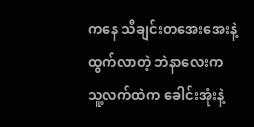ကနေ သီချင်းတအေးအေးနဲ့
ထွက်လာတဲ့ ဘဲနာလေးက
သူ့လက်ထဲက ခေါင်းအုံးနဲ့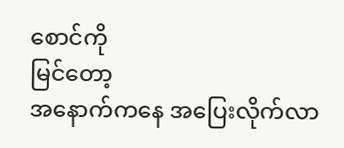စောင်ကို
မြင်တော့
အနောက်ကနေ အပြေးလိုက်လာ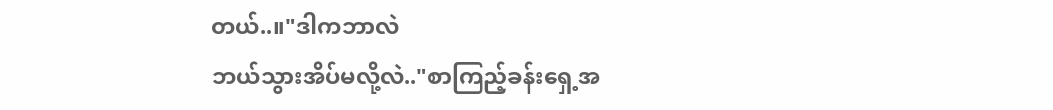တယ်..။"ဒါကဘာလဲ
ဘယ်သွားအိပ်မလို့လဲ.."စာကြည့်ခန်းရှေ့အ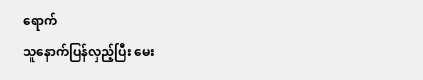ရောက်
သူနောက်ပြန်လှည့်ပြီး မေး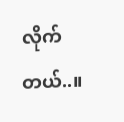လိုက်တယ်..။